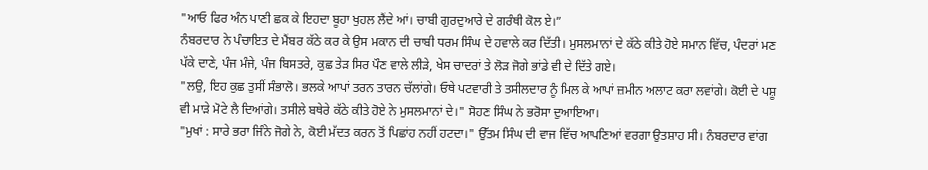"ਆਓ ਫਿਰ ਅੰਨ ਪਾਣੀ ਛਕ ਕੇ ਇਹਦਾ ਬੂਹਾ ਖੁਹਲ ਲੈਂਦੇ ਆਂ। ਚਾਬੀ ਗੁਰਦੁਆਰੇ ਦੇ ਗਰੰਥੀ ਕੋਲ ਏ।”
ਨੰਬਰਦਾਰ ਨੇ ਪੰਚਾਇਤ ਦੇ ਮੈਂਬਰ ਕੱਠੇ ਕਰ ਕੇ ਉਸ ਮਕਾਨ ਦੀ ਚਾਬੀ ਧਰਮ ਸਿੰਘ ਦੇ ਹਵਾਲੇ ਕਰ ਦਿੱਤੀ। ਮੁਸਲਮਾਨਾਂ ਦੇ ਕੱਠੇ ਕੀਤੇ ਹੋਏ ਸਮਾਨ ਵਿੱਚ, ਪੰਦਰਾਂ ਮਣ ਪੱਕੇ ਦਾਣੇ, ਪੰਜ ਮੰਜੇ, ਪੰਜ ਬਿਸਤਰੇ, ਕੁਛ ਤੇੜ ਸਿਰ ਪੌਣ ਵਾਲੇ ਲੀੜੇ, ਖੇਸ ਚਾਦਰਾਂ ਤੇ ਲੋੜ ਜੋਗੇ ਭਾਂਡੇ ਵੀ ਦੇ ਦਿੱਤੇ ਗਏ।
"ਲਉ, ਇਹ ਕੁਛ ਤੁਸੀਂ ਸੰਭਾਲੋ। ਭਲਕੇ ਆਪਾਂ ਤਰਨ ਤਾਰਨ ਚੱਲਾਂਗੇ। ਓਥੇ ਪਟਵਾਰੀ ਤੇ ਤਸੀਲਦਾਰ ਨੂੰ ਮਿਲ ਕੇ ਆਪਾਂ ਜ਼ਮੀਨ ਅਲਾਟ ਕਰਾ ਲਵਾਂਗੇ। ਕੋਈ ਦੇ ਪਸ਼ੂ ਵੀ ਮਾੜੇ ਮੋਟੇ ਲੈ ਦਿਆਂਗੇ। ਤਸੀਲੇ ਬਥੇਰੇ ਕੱਠੇ ਕੀਤੇ ਹੋਏ ਨੇ ਮੁਸਲਮਾਨਾਂ ਦੇ।" ਸੋਹਣ ਸਿੰਘ ਨੇ ਭਰੋਸਾ ਦੁਆਇਆ।
"ਮੁਖਾਂ : ਸਾਰੇ ਭਰਾ ਜਿੰਨੇ ਜੋਗੇ ਨੇ, ਕੋਈ ਮੱਦਤ ਕਰਨ ਤੋਂ ਪਿਛਾਂਹ ਨਹੀਂ ਹਟਦਾ।" ਉੱਤਮ ਸਿੰਘ ਦੀ ਵਾਜ ਵਿੱਚ ਆਪਣਿਆਂ ਵਰਗਾ ਉਤਸ਼ਾਹ ਸੀ। ਨੰਬਰਦਾਰ ਵਾਂਗ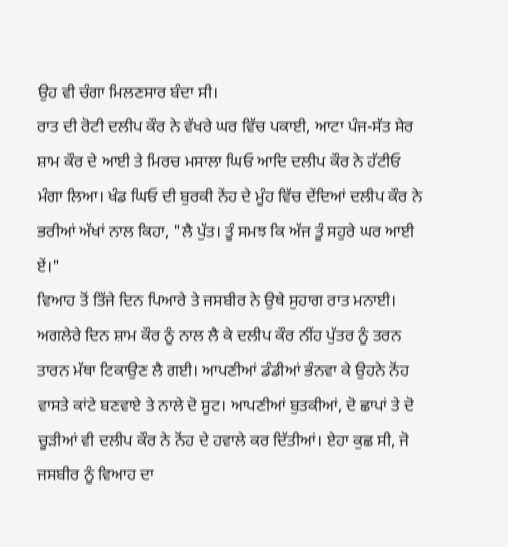ਉਹ ਵੀ ਚੰਗਾ ਮਿਲਣਸਾਰ ਬੰਦਾ ਸੀ।
ਰਾਤ ਦੀ ਰੋਟੀ ਦਲੀਪ ਕੌਰ ਨੇ ਵੱਖਰੇ ਘਰ ਵਿੱਚ ਪਕਾਈ, ਆਟਾ ਪੰਜ-ਸੱਤ ਸੇਰ ਸ਼ਾਮ ਕੌਰ ਦੇ ਆਈ ਤੇ ਮਿਰਚ ਮਸਾਲਾ ਘਿਓ ਆਦਿ ਦਲੀਪ ਕੌਰ ਨੇ ਹੱਟੀਓ ਮੰਗਾ ਲਿਆ। ਖੰਡ ਘਿਓ ਦੀ ਬੁਰਕੀ ਨੇਂਹ ਦੇ ਮੂੰਹ ਵਿੱਚ ਦੇਂਦਿਆਂ ਦਲੀਪ ਕੌਰ ਨੇ ਭਰੀਆਂ ਅੱਖਾਂ ਨਾਲ ਕਿਹਾ, "ਲੈ ਪੁੱਤ। ਤੂੰ ਸਮਝ ਕਿ ਅੱਜ ਤੂੰ ਸਹੁਰੇ ਘਰ ਆਈ ਏਂ।"
ਵਿਆਹ ਤੋਂ ਤਿੱਜੇ ਦਿਨ ਪਿਆਰੇ ਤੇ ਜਸਬੀਰ ਨੇ ਉਥੇ ਸੁਹਾਗ ਰਾਤ ਮਨਾਈ।
ਅਗਲੇਰੇ ਦਿਨ ਸ਼ਾਮ ਕੌਰ ਨੂੰ ਨਾਲ ਲੈ ਕੇ ਦਲੀਪ ਕੌਰ ਨੀਂਹ ਪੁੱਤਰ ਨੂੰ ਤਰਨ ਤਾਰਨ ਮੱਥਾ ਟਿਕਾਉਣ ਲੈ ਗਈ। ਆਪਣੀਆਂ ਡੰਡੀਆਂ ਭੰਨਵਾ ਕੇ ਉਹਨੇ ਨੋਂਹ ਵਾਸਤੇ ਕਾਂਟੇ ਬਣਵਾਏ ਤੇ ਨਾਲੇ ਦੋ ਸੂਟ। ਆਪਣੀਆਂ ਬੁਤਕੀਆਂ, ਦੋ ਛਾਪਾਂ ਤੇ ਦੋ ਚੂੜੀਆਂ ਵੀ ਦਲੀਪ ਕੌਰ ਨੇ ਨੋਂਹ ਦੇ ਹਵਾਲੇ ਕਰ ਦਿੱਤੀਆਂ। ਏਹਾ ਕੁਛ ਸੀ, ਜੋ ਜਸਬੀਰ ਨੂੰ ਵਿਆਹ ਦਾ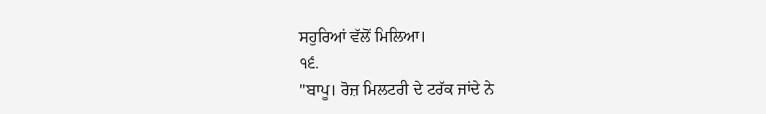ਸਹੁਰਿਆਂ ਵੱਲੋਂ ਮਿਲਿਆ।
੧੬.
"ਬਾਪੂ। ਰੋਜ਼ ਮਿਲਟਰੀ ਦੇ ਟਰੱਕ ਜਾਂਦੇ ਨੇ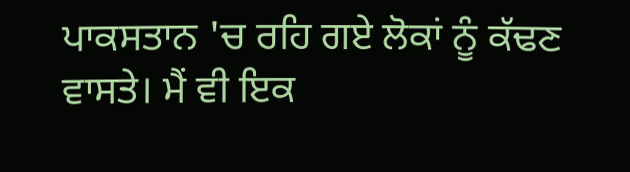ਪਾਕਸਤਾਨ 'ਚ ਰਹਿ ਗਏ ਲੋਕਾਂ ਨੂੰ ਕੱਢਣ ਵਾਸਤੇ। ਮੈਂ ਵੀ ਇਕ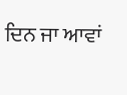ਦਿਨ ਜਾ ਆਵਾਂ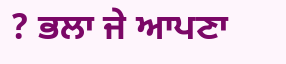? ਭਲਾ ਜੇ ਆਪਣਾ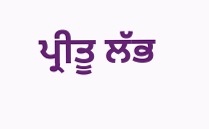ਪ੍ਰੀਤੂ ਲੱਭ